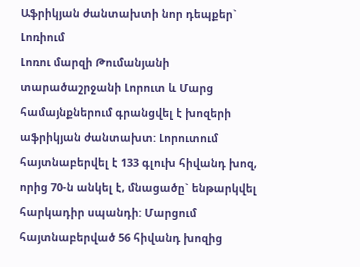Աֆրիկյան ժանտախտի նոր դեպքեր` Լոռիում
Լոռու մարզի Թումանյանի տարածաշրջանի Լորուտ և Մարց համայնքներում գրանցվել է խոզերի աֆրիկյան ժանտախտ: Լորուտում հայտնաբերվել է 133 գլուխ հիվանդ խոզ, որից 70-ն անկել է, մնացածը` ենթարկվել հարկադիր սպանդի: Մարցում հայտնաբերված 56 հիվանդ խոզից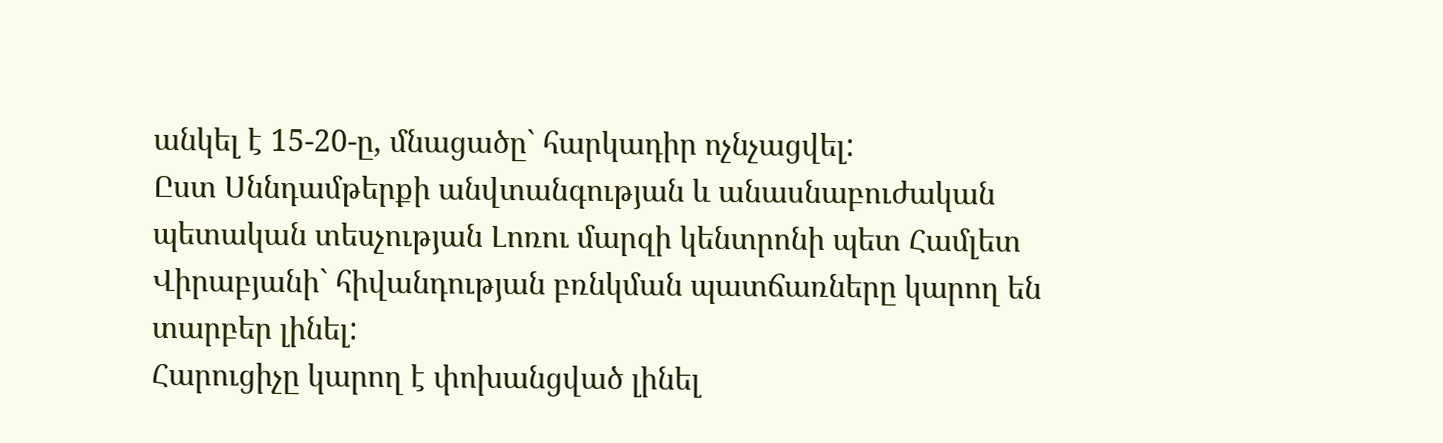անկել է 15-20-ը, մնացածը` հարկադիր ոչնչացվել:
Ըստ Սննդամթերքի անվտանգության և անասնաբուժական պետական տեսչության Լոռու մարզի կենտրոնի պետ Համլետ Վիրաբյանի` հիվանդության բռնկման պատճառները կարող են տարբեր լինել:
Հարուցիչը կարող է փոխանցված լինել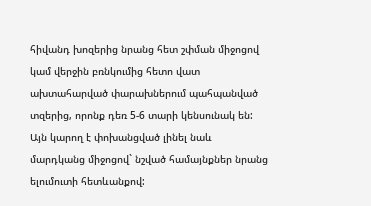հիվանդ խոզերից նրանց հետ շփման միջոցով կամ վերջին բռնկումից հետո վատ ախտահարված փարախներում պահպանված տզերից, որոնք դեռ 5-6 տարի կենսունակ են: Այն կարող է փոխանցված լինել նաև մարդկանց միջոցով` նշված համայնքներ նրանց ելումուտի հետևանքով: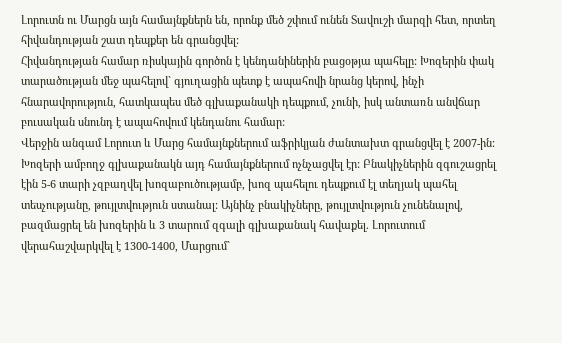Լորուտն ու Մարցն այն համայնքներն են, որոնք մեծ շփում ունեն Տավուշի մարզի հետ, որտեղ հիվանդության շատ դեպքեր են գրանցվել:
Հիվանդության համար ռիսկային գործոն է կենդանիներին բացօթյա պահելը: Խոզերին փակ տարածության մեջ պահելով` գյուղացին պետք է ապահովի նրանց կերով, ինչի հնարավորություն, հատկապես մեծ գլխաքանակի դեպքում, չունի, իսկ անտառն անվճար բուսական սնունդ է ապահովում կենդանու համար:
Վերջին անգամ Լորուտ և Մարց համայնքներում աֆրիկյան ժանտախտ գրանցվել է 2007-ին: Խոզերի ամբողջ գլխաքանակն այդ համայնքներում ոչնչացվել էր: Բնակիչներին զգուշացրել էին 5-6 տարի չզբաղվել խոզաբուծությամբ, խոզ պահելու դեպքում էլ տեղյակ պահել տեսչությանը, թույլտվություն ստանալ: Այնինչ բնակիչները, թույլտվություն չունենալով, բազմացրել են խոզերին և 3 տարում զգալի գլխաքանակ հավաքել. Լորուտում վերահաշվարկվել է 1300-1400, Մարցում`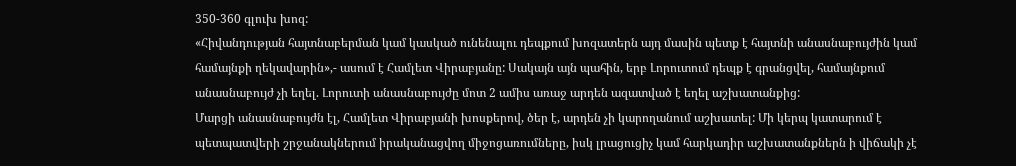350-360 գլուխ խոզ:
«Հիվանդության հայտնաբերման կամ կասկած ունենալու դեպքում խոզատերն այդ մասին պետք է հայտնի անասնաբույժին կամ համայնքի ղեկավարին»,- ասում է Համլետ Վիրաբյանը: Սակայն այն պահին, երբ Լորուտում դեպք է գրանցվել, համայնքում անասնաբույժ չի եղել. Լորուտի անասնաբույժը մոտ 2 ամիս առաջ արդեն ազատված է եղել աշխատանքից:
Մարցի անասնաբույժն էլ, Համլետ Վիրաբյանի խոսքերով, ծեր է, արդեն չի կարողանում աշխատել: Մի կերպ կատարում է պետպատվերի շրջանակներում իրականացվող միջոցառումները, իսկ լրացուցիչ կամ հարկադիր աշխատանքներն ի վիճակի չէ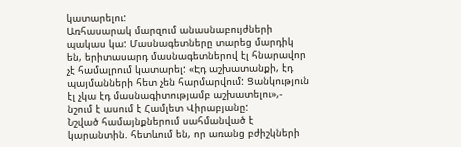կատարելու:
Առհասարակ մարզում անասնաբույժների պակաս կա: Մասնագետները տարեց մարդիկ են, երիտասարդ մասնագետներով էլ հնարավոր չէ համալրում կատարել: «Էդ աշխատանքի, էդ պայմանների հետ չեն հարմարվում: Ցանկություն էլ չկա էդ մասնագիտությամբ աշխատելու»,- նշում է ասում է Համլետ Վիրաբյանը:
Նշված համայնքներում սահմանված է կարանտին. հետևում են, որ առանց բժիշկների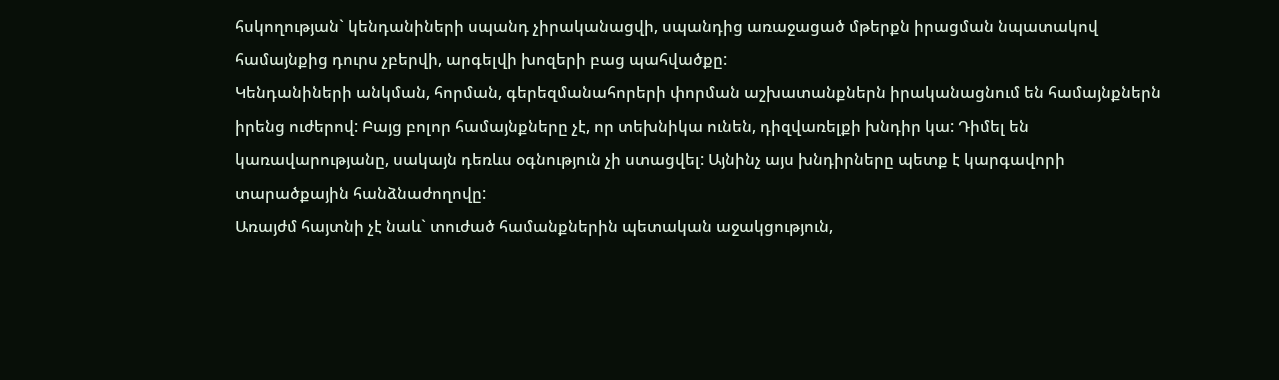հսկողության` կենդանիների սպանդ չիրականացվի, սպանդից առաջացած մթերքն իրացման նպատակով համայնքից դուրս չբերվի, արգելվի խոզերի բաց պահվածքը:
Կենդանիների անկման, հորման, գերեզմանահորերի փորման աշխատանքներն իրականացնում են համայնքներն իրենց ուժերով: Բայց բոլոր համայնքները չէ, որ տեխնիկա ունեն, դիզվառելքի խնդիր կա: Դիմել են կառավարությանը, սակայն դեռևս օգնություն չի ստացվել: Այնինչ այս խնդիրները պետք է կարգավորի տարածքային հանձնաժողովը:
Առայժմ հայտնի չէ նաև` տուժած համանքներին պետական աջակցություն,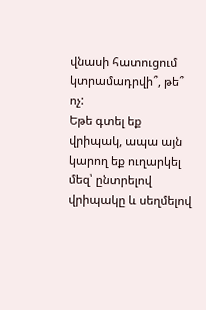վնասի հատուցում կտրամադրվի՞, թե՞ ոչ:
Եթե գտել եք վրիպակ, ապա այն կարող եք ուղարկել մեզ՝ ընտրելով վրիպակը և սեղմելով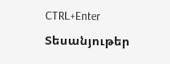CTRL+Enter
Տեսանյութեր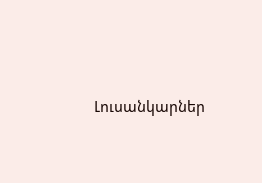Լուսանկարներ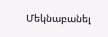Մեկնաբանել